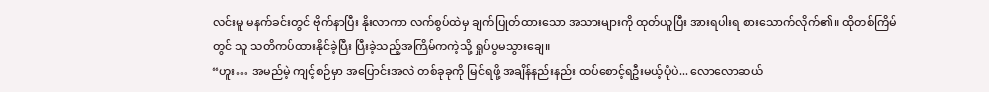လင်းမူ မနက်ခင်းတွင် ဗိုက်နာပြီး နိုးလာကာ လက်စွပ်ထဲမှ ချက်ပြုတ်ထားသော အသားများကို ထုတ်ယူပြီး အားရပါးရ စားသောက်လိုက်၏။ ထိုတစ်ကြိမ်တွင် သူ သတိကပ်ထားနိုင်ခဲ့ပြီး ပြီးခဲ့သည့်အကြိမ်ကကဲ့သို့ ရှုပ်ပွမသွားချေ။
“ဟူး… အမည်မဲ့ ကျင့်စဉ်မှာ အပြောင်းအလဲ တစ်ခုခုကို မြင်ရဖို့ အချိန်နည်းနည်း ထပ်စောင့်ရဦးမယ့်ပုံပဲ... လောလောဆယ်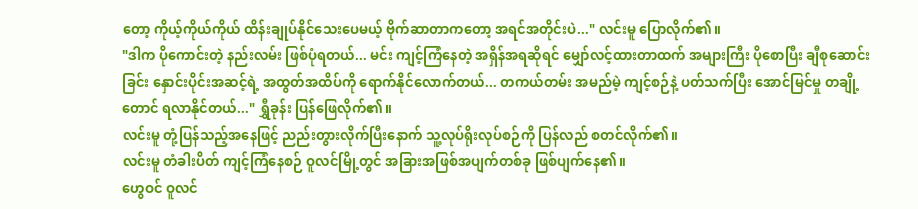တော့ ကိုယ့်ကိုယ်ကိုယ် ထိန်းချုပ်နိုင်သေးပေမယ့် ဗိုက်ဆာတာကတော့ အရင်အတိုင်းပဲ..." လင်းမူ ပြောလိုက်၏။
"ဒါက ပိုကောင်းတဲ့ နည်းလမ်း ဖြစ်ပုံရတယ်... မင်း ကျင့်ကြံနေတဲ့ အရှိန်အရဆိုရင် မျှော်လင့်ထားတာထက် အများကြီး ပိုစောပြီး ချီစုဆောင်းခြင်း နှောင်းပိုင်းအဆင့်ရဲ့ အထွတ်အထိပ်ကို ရောက်နိုင်လောက်တယ်... တကယ်တမ်း အမည်မဲ့ ကျင့်စဉ်နဲ့ ပတ်သက်ပြီး အောင်မြင်မှု တချို့တောင် ရလာနိုင်တယ်..." ရွှီခုန်း ပြန်ဖြေလိုက်၏။
လင်းမူ တုံ့ပြန်သည့်အနေဖြင့် ညည်းတွားလိုက်ပြီးနောက် သူ့လုပ်ရိုးလုပ်စဉ်ကို ပြန်လည် စတင်လိုက်၏။
လင်းမူ တံခါးပိတ် ကျင့်ကြံနေစဉ် ဝူလင်မြို့တွင် အခြားအဖြစ်အပျက်တစ်ခု ဖြစ်ပျက်နေ၏။
ဟွေဝင် ဝူလင်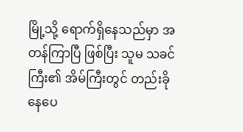မြို့သို့ ရောက်ရှိနေသည်မှာ အတန်ကြာပြီ ဖြစ်ပြီး သူမ သခင်ကြီး၏ အိမ်ကြီးတွင် တည်းခိုနေပေ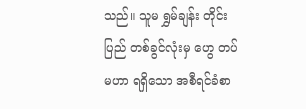သည်။ သူမ ရွှမ်ချန်း တိုင်းပြည် တစ်ခွင်လုံးမှ ဟွေ တပ်မဟာ ရရှိသော အစီရင်ခံစာ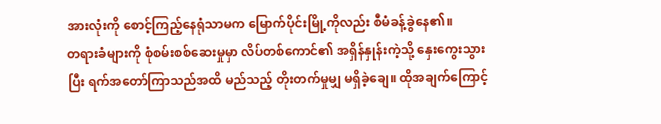အားလုံးကို စောင့်ကြည့်နေရုံသာမက မြောက်ပိုင်းမြို့ကိုလည်း စီမံခန့်ခွဲနေ၏။
တရားခံများကို စုံစမ်းစစ်ဆေးမှုမှာ လိပ်တစ်ကောင်၏ အရှိန်နှုန်းကဲ့သို့ နှေးကွေးသွားပြီး ရက်အတော်ကြာသည်အထိ မည်သည့် တိုးတက်မှုမျှ မရှိခဲ့ချေ။ ထိုအချက်ကြောင့်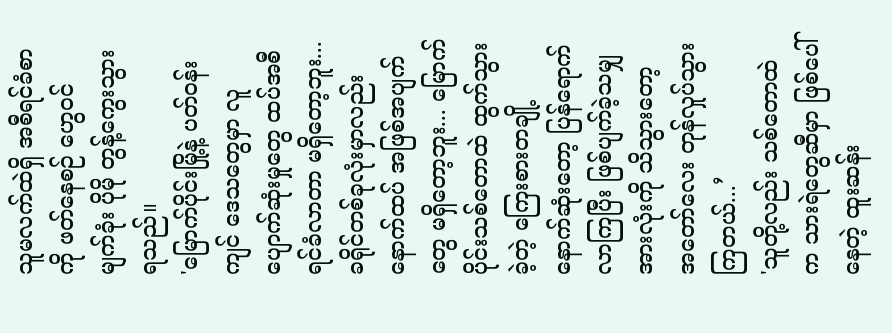သူမလက်ထဲရှိ အစီရင်ခံစာကို ဖတ်နေစဉ် ဟွေဝင် မျက်ခုံး ပိုမို တွန့်ကွေးသွားရသည်။
'မြောက်ပိုင်းမြို့နဲ့ ပတ်ဝန်းကျင် ဒေသတွေမှာ လူပျောက်ဆုံးမှုတွေ ထပ်အစီရင်ခံလာတာ မရှိတော့ဘူး... ခရိုင်တစ်ခုလုံးမှာလည်း နောက်ထပ် အဖြစ်အပျက်တွေ မရှိတော့ဘူး... မြောက်ပိုင်းသစ်တောထဲ ထွက်သွားခဲ့တဲ့ ကြေးစားတချို့ နောက်ဆုံးတော့ ပြန်ရောက်လာကြပြီး ဖြစ်ပျက်ခဲ့သမျှ အားလုံးကို သိသွားတော့ အတော်လေး တုန်လှုပ်သွားကြတယ်...’
'သူတို့လည်း သစ်တောထဲက သားရဲတွေဆီမှာ ဖြစ်ပေါ်နေတဲ့ ထူးဆန်း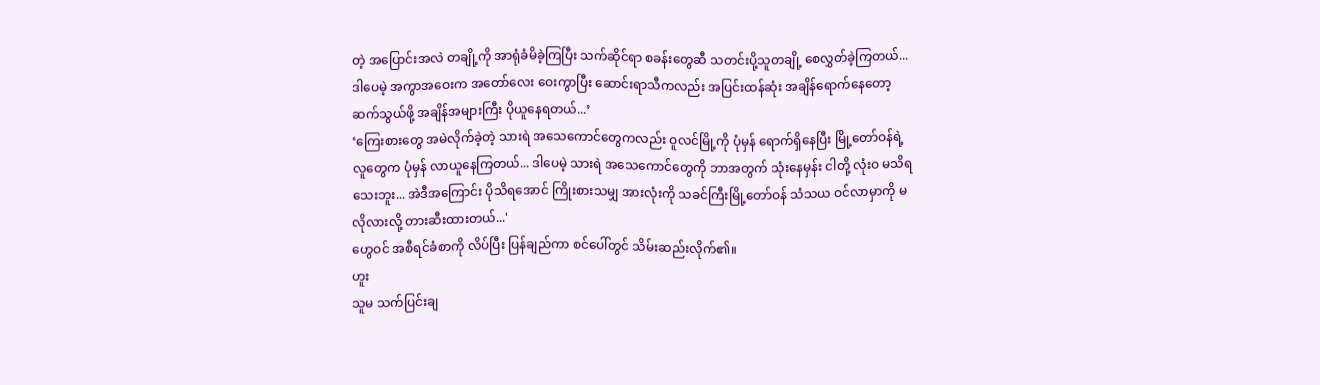တဲ့ အပြောင်းအလဲ တချို့ကို အာရုံခံမိခဲ့ကြပြီး သက်ဆိုင်ရာ စခန်းတွေဆီ သတင်းပို့သူတချို့ စေလွှတ်ခဲ့ကြတယ်... ဒါပေမဲ့ အကွာအဝေးက အတော်လေး ဝေးကွာပြီး ဆောင်းရာသီကလည်း အပြင်းထန်ဆုံး အချိန်ရောက်နေတော့ ဆက်သွယ်ဖို့ အချိန်အများကြီး ပိုယူနေရတယ်...’
‘ကြေးစားတွေ အမဲလိုက်ခဲ့တဲ့ သားရဲ အသေကောင်တွေကလည်း ဝူလင်မြို့ကို ပုံမှန် ရောက်ရှိနေပြီး မြို့တော်ဝန်ရဲ့ လူတွေက ပုံမှန် လာယူနေကြတယ်... ဒါပေမဲ့ သားရဲ အသေကောင်တွေကို ဘာအတွက် သုံးနေမှန်း ငါတို့ လုံးဝ မသိရသေးဘူး... အဲဒီအကြောင်း ပိုသိရအောင် ကြိုးစားသမျှ အားလုံးကို သခင်ကြီးမြို့တော်ဝန် သံသယ ဝင်လာမှာကို မလိုလားလို့ တားဆီးထားတယ်...'
ဟွေဝင် အစီရင်ခံစာကို လိပ်ပြီး ပြန်ချည်ကာ စင်ပေါ်တွင် သိမ်းဆည်းလိုက်၏။
ဟူး
သူမ သက်ပြင်းချ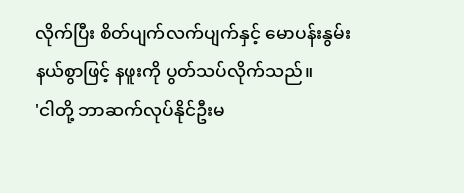လိုက်ပြီး စိတ်ပျက်လက်ပျက်နှင့် မောပန်းနွမ်းနယ်စွာဖြင့် နဖူးကို ပွတ်သပ်လိုက်သည်။
'ငါတို့ ဘာဆက်လုပ်နိုင်ဦးမ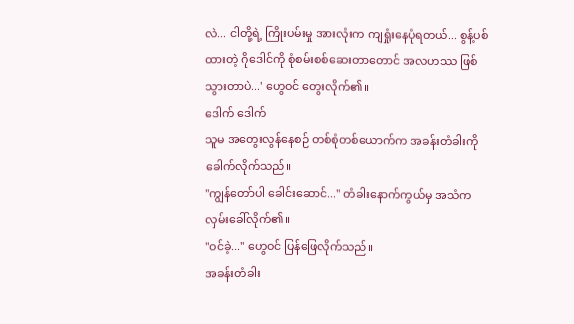လဲ... ငါတို့ရဲ့ ကြိုးပမ်းမှု အားလုံးက ကျရှုံးနေပုံရတယ်... စွန့်ပစ်ထားတဲ့ ဂိုဒေါင်ကို စုံစမ်းစစ်ဆေးတာတောင် အလဟဿ ဖြစ်သွားတာပဲ...' ဟွေဝင် တွေးလိုက်၏။
ဒေါက် ဒေါက်
သူမ အတွေးလွန်နေစဉ် တစ်စုံတစ်ယောက်က အခန်းတံခါးကို ခေါက်လိုက်သည်။
"ကျွန်တော်ပါ ခေါင်းဆောင်..." တံခါးနောက်ကွယ်မှ အသံက လှမ်းခေါ်လိုက်၏။
"ဝင်ခဲ့..." ဟွေဝင် ပြန်ဖြေလိုက်သည်။
အခန်းတံခါး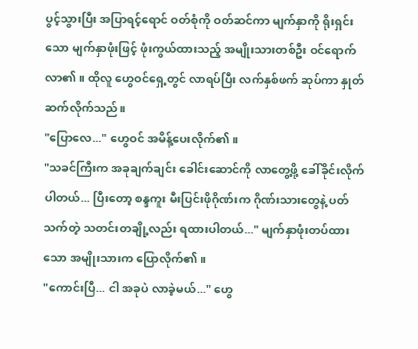ပွင့်သွားပြီး အပြာရင့်ရောင် ဝတ်စုံကို ဝတ်ဆင်ကာ မျက်နှာကို ရိုးရှင်းသော မျက်နှာဖုံးဖြင့် ဖုံးကွယ်ထားသည့် အမျိုးသားတစ်ဦး ဝင်ရောက်လာ၏။ ထိုလူ ဟွေဝင်ရှေ့တွင် လာရပ်ပြီး လက်နှစ်ဖက် ဆုပ်ကာ နှုတ်ဆက်လိုက်သည်။
"ပြောလေ..." ဟွေဝင် အမိန့်ပေးလိုက်၏။
"သခင်ကြီးက အခုချက်ချင်း ခေါင်းဆောင်ကို လာတွေ့ဖို့ ခေါ်ခိုင်းလိုက်ပါတယ်... ပြီးတော့ စန္ဒကူး မီးပြင်းဖိုဂိုဏ်းက ဂိုဏ်းသားတွေနဲ့ ပတ်သက်တဲ့ သတင်းတချို့လည်း ရထားပါတယ်..." မျက်နှာဖုံးတပ်ထားသော အမျိုးသားက ပြောလိုက်၏။
"ကောင်းပြီ... ငါ အခုပဲ လာခဲ့မယ်..." ဟွေ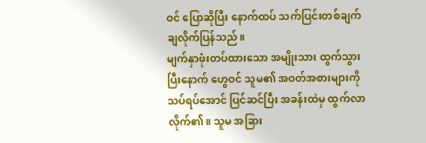ဝင် ပြောဆိုပြီး နောက်ထပ် သက်ပြင်းတစ်ချက် ချလိုက်ပြန်သည်။
မျက်နှာဖုံးတပ်ထားသော အမျိုးသား ထွက်သွားပြီးနောက် ဟွေဝင် သူမ၏ အဝတ်အစားများကို သပ်ရပ်အောင် ပြင်ဆင်ပြီး အခန်းထဲမှ ထွက်လာလိုက်၏။ သူမ အခြား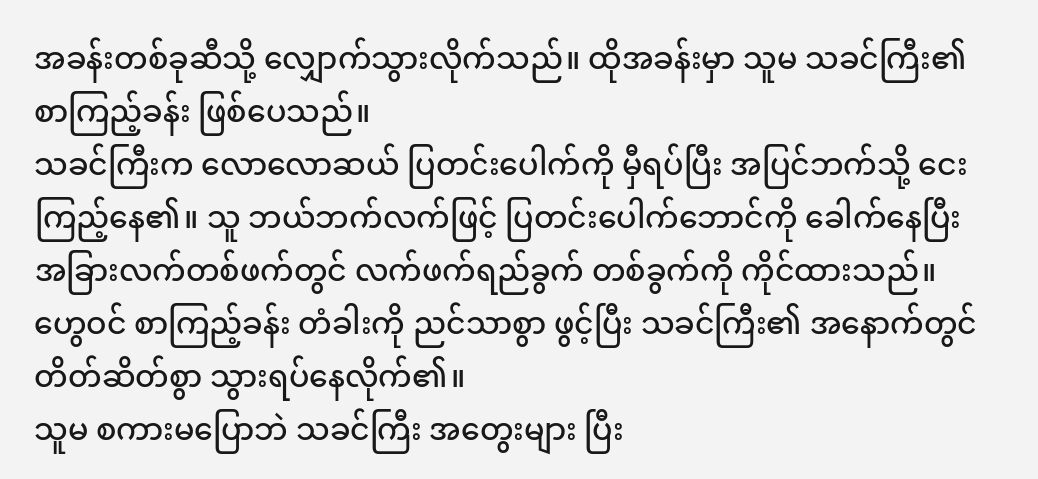အခန်းတစ်ခုဆီသို့ လျှောက်သွားလိုက်သည်။ ထိုအခန်းမှာ သူမ သခင်ကြီး၏ စာကြည့်ခန်း ဖြစ်ပေသည်။
သခင်ကြီးက လောလောဆယ် ပြတင်းပေါက်ကို မှီရပ်ပြီး အပြင်ဘက်သို့ ငေးကြည့်နေ၏။ သူ ဘယ်ဘက်လက်ဖြင့် ပြတင်းပေါက်ဘောင်ကို ခေါက်နေပြီး အခြားလက်တစ်ဖက်တွင် လက်ဖက်ရည်ခွက် တစ်ခွက်ကို ကိုင်ထားသည်။ ဟွေဝင် စာကြည့်ခန်း တံခါးကို ညင်သာစွာ ဖွင့်ပြီး သခင်ကြီး၏ အနောက်တွင် တိတ်ဆိတ်စွာ သွားရပ်နေလိုက်၏။
သူမ စကားမပြောဘဲ သခင်ကြီး အတွေးများ ပြီး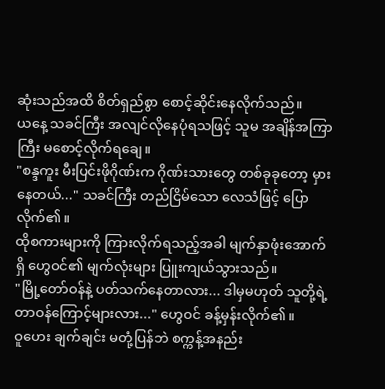ဆုံးသည်အထိ စိတ်ရှည်စွာ စောင့်ဆိုင်းနေလိုက်သည်။
ယနေ့ သခင်ကြီး အလျင်လိုနေပုံရသဖြင့် သူမ အချိန်အကြာကြီး မစောင့်လိုက်ရချေ။
"စန္ဒကူး မီးပြင်းဖိုဂိုဏ်းက ဂိုဏ်းသားတွေ တစ်ခုခုတော့ မှားနေတယ်..." သခင်ကြီး တည်ငြိမ်သော လေသံဖြင့် ပြောလိုက်၏။
ထိုစကားများကို ကြားလိုက်ရသည့်အခါ မျက်နှာဖုံးအောက်ရှိ ဟွေဝင်၏ မျက်လုံးများ ပြူးကျယ်သွားသည်။
"မြို့တော်ဝန်နဲ့ ပတ်သက်နေတာလား... ဒါမှမဟုတ် သူတို့ရဲ့ တာဝန်ကြောင့်များလား..." ဟွေဝင် ခန့်မှန်းလိုက်၏။
ဝူဟေး ချက်ချင်း မတုံ့ပြန်ဘဲ စက္ကန့်အနည်း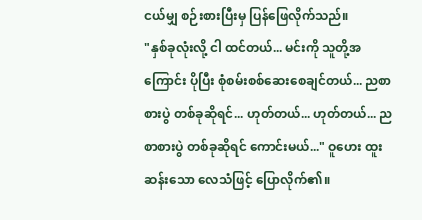ငယ်မျှ စဉ်းစားပြီးမှ ပြန်ဖြေလိုက်သည်။
"နှစ်ခုလုံးလို့ ငါ ထင်တယ်... မင်းကို သူတို့အကြောင်း ပိုပြီး စုံစမ်းစစ်ဆေးစေချင်တယ်... ညစာစားပွဲ တစ်ခုဆိုရင်... ဟုတ်တယ်... ဟုတ်တယ်... ညစာစားပွဲ တစ်ခုဆိုရင် ကောင်းမယ်..." ဝူဟေး ထူးဆန်းသော လေသံဖြင့် ပြောလိုက်၏။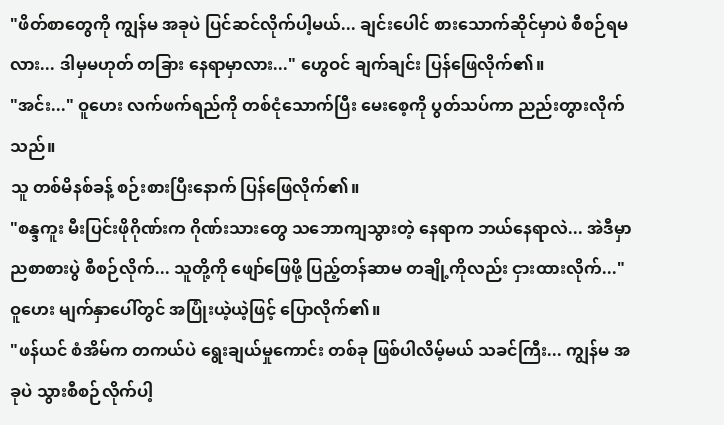"ဖိတ်စာတွေကို ကျွန်မ အခုပဲ ပြင်ဆင်လိုက်ပါ့မယ်... ချင်းပေါင် စားသောက်ဆိုင်မှာပဲ စီစဉ်ရမလား... ဒါမှမဟုတ် တခြား နေရာမှာလား..." ဟွေဝင် ချက်ချင်း ပြန်ဖြေလိုက်၏။
"အင်း..." ဝူဟေး လက်ဖက်ရည်ကို တစ်ငုံသောက်ပြီး မေးစေ့ကို ပွတ်သပ်ကာ ညည်းတွားလိုက်သည်။
သူ တစ်မိနစ်ခန့် စဉ်းစားပြီးနောက် ပြန်ဖြေလိုက်၏။
"စန္ဒကူး မီးပြင်းဖိုဂိုဏ်းက ဂိုဏ်းသားတွေ သဘောကျသွားတဲ့ နေရာက ဘယ်နေရာလဲ... အဲဒီမှာ ညစာစားပွဲ စီစဉ်လိုက်... သူတို့ကို ဖျော်ဖြေဖို့ ပြည့်တန်ဆာမ တချို့ကိုလည်း ငှားထားလိုက်..." ဝူဟေး မျက်နှာပေါ်တွင် အပြုံးယဲ့ယဲ့ဖြင့် ပြောလိုက်၏။
"ဖန်ယင် စံအိမ်က တကယ်ပဲ ရွေးချယ်မှုကောင်း တစ်ခု ဖြစ်ပါလိမ့်မယ် သခင်ကြီး... ကျွန်မ အခုပဲ သွားစီစဉ်လိုက်ပါ့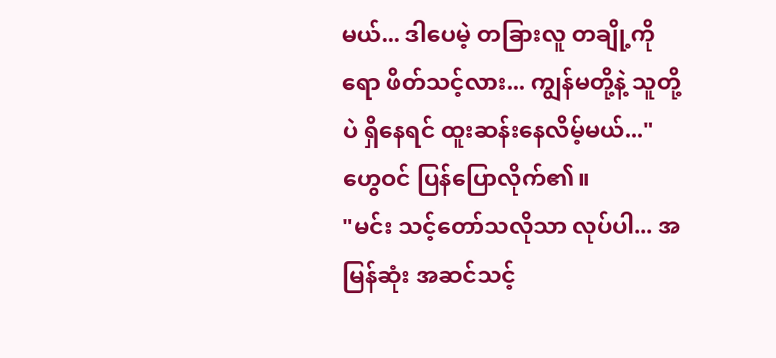မယ်... ဒါပေမဲ့ တခြားလူ တချို့ကိုရော ဖိတ်သင့်လား... ကျွန်မတို့နဲ့ သူတို့ပဲ ရှိနေရင် ထူးဆန်းနေလိမ့်မယ်..." ဟွေဝင် ပြန်ပြောလိုက်၏။
"မင်း သင့်တော်သလိုသာ လုပ်ပါ... အမြန်ဆုံး အဆင်သင့်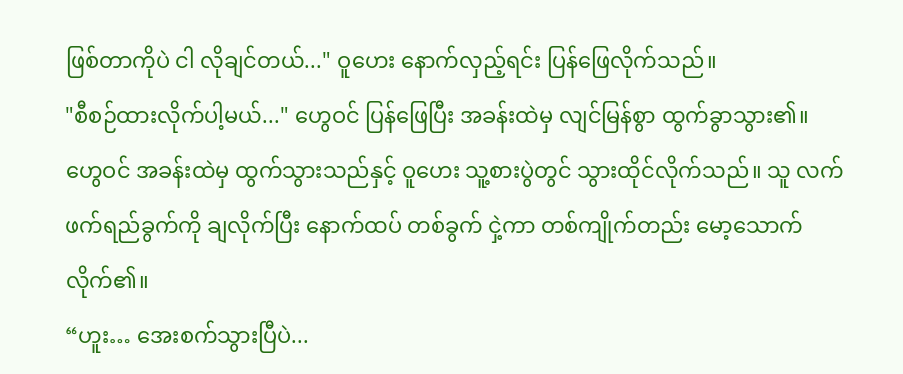ဖြစ်တာကိုပဲ ငါ လိုချင်တယ်..." ဝူဟေး နောက်လှည့်ရင်း ပြန်ဖြေလိုက်သည်။
"စီစဉ်ထားလိုက်ပါ့မယ်..." ဟွေဝင် ပြန်ဖြေပြီး အခန်းထဲမှ လျင်မြန်စွာ ထွက်ခွာသွား၏။
ဟွေဝင် အခန်းထဲမှ ထွက်သွားသည်နှင့် ဝူဟေး သူ့စားပွဲတွင် သွားထိုင်လိုက်သည်။ သူ လက်ဖက်ရည်ခွက်ကို ချလိုက်ပြီး နောက်ထပ် တစ်ခွက် ငှဲ့ကာ တစ်ကျိုက်တည်း မော့သောက်လိုက်၏။
“ဟူး… အေးစက်သွားပြီပဲ...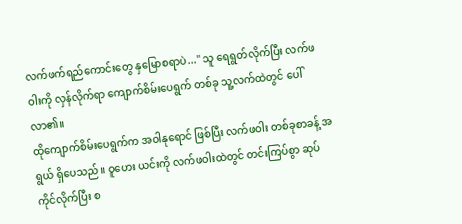လက်ဖက်ရည်ကောင်းတွေ နှမြောစရာပဲ..." သူ ရေရွတ်လိုက်ပြီး လက်ဖဝါးကို လှန်လိုက်ရာ ကျောက်စိမ်းပေရွက် တစ်ခု သူ့လက်ထဲတွင် ပေါ်လာ၏။
ထိုကျောက်စိမ်းပေရွက်က အဝါနုရောင် ဖြစ်ပြီး လက်ဖဝါး တစ်ခုစာခန့် အရွယ် ရှိပေသည်။ ဝူဟေး ယင်းကို လက်ဖဝါးထဲတွင် တင်းကြပ်စွာ ဆုပ်ကိုင်လိုက်ပြီး စ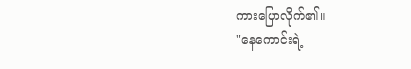ကားပြောလိုက်၏။
"နေကောင်းရဲ့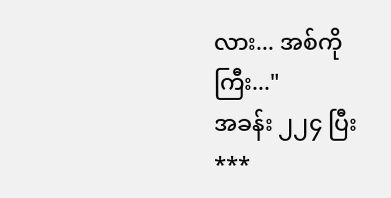လား... အစ်ကိုကြီး..."
အခန်း ၂၂၄ ပြီး
***